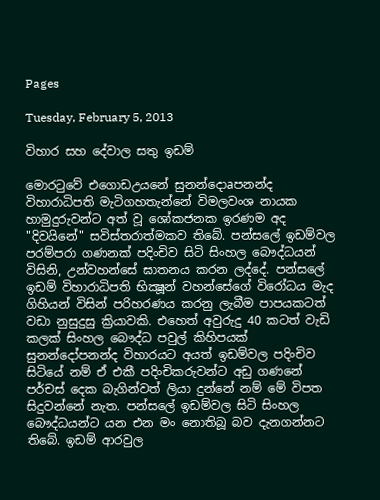Pages

Tuesday, February 5, 2013

විහාර සහ දේවාල සතු ඉඩම්

මොරටුවේ එගොඩඋයනේ සුනන්දොaපනන්ද විහාරාධිපති මැටිගහතැන්නේ විමලවංශ නායක හාමුදුරුවන්ට අත් වූ ශෝකජනක ඉරණම අද "දිවයිනේ" සවිස්‌තරාත්මකව තිබේ. පන්සලේ ඉඩම්වල පරම්පරා ගණනක්‌ පදිංචිව සිටි සිංහල බෞද්ධයන් විසිනි, උන්වහන්සේ ඝාතනය කරන ලද්දේ. පන්සලේ ඉඩම් විහාරාධිපති භික්‍ෂූන් වහන්සේගේ විරෝධය මැද ගිහියන් විසින් පරිහරණය කරනු ලැබීම පාපයකටත් වඩා නුසුදුසු ක්‍රියාවකි. එහෙත් අවුරුදු 40 කටත් වැඩි කලක්‌ සිංහල බෞද්ධ පවුල් කිහිපයක්‌ සුනන්දෝපනන්ද විහාරයට අයත් ඉඩම්වල පදිංචිව සිටියේ නම් ඒ එකී පදිංචිකරුවන්ට අඩු ගණනේ පර්චස්‌ දෙක බැගින්වත් ලියා දුන්නේ නම් මේ විපත සිදුවන්නේ නැත. පන්සලේ ඉඩම්වල සිටි සිංහල බෞද්ධයන්ට යන එන මං නොතිබූ බව දැනගන්නට තිබේ. ඉඩම් ආරවුල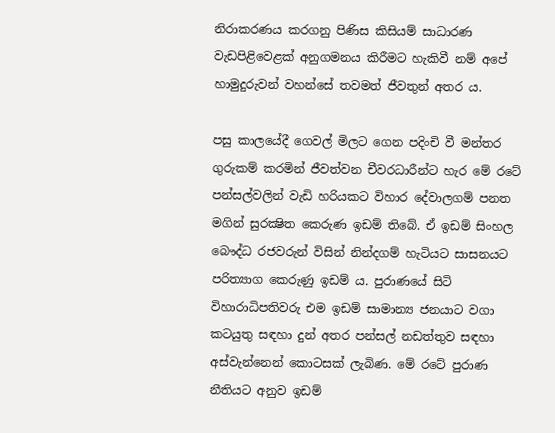නිරාකරණය කරගනු පිණිස කිසියම් සාධාරණ වැඩපිළිවෙළක්‌ අනුගමනය කිරීමට හැකිවී නම් අපේ හාමුදුරුවන් වහන්සේ තවමත් ජීවතුන් අතර ය.

පසු කාලයේදී ගෙවල් මිලට ගෙන පදිංචි වී මන්තර ගුරුකම් කරමින් ජීවත්වන චීවරධාරීන්ට හැර මේ රටේ පන්සල්වලින් වැඩි හරියකට විහාර දේවාලගම් පනත මගින් සුරක්‍ෂිත කෙරුණ ඉඩම් තිබේ. ඒ ඉඩම් සිංහල බෞද්ධ රජවරුන් විසින් නින්දගම් හැටියට සාසනයට පරිත්‍යාග කෙරුණු ඉඩම් ය. පුරාණයේ සිටි විහාරාධිපතිවරු එම ඉඩම් සාමාන්‍ය ජනයාට වගා කටයුතු සඳහා දුන් අතර පන්සල් නඩත්තුව සඳහා අස්‌වැන්නෙන් කොටසක්‌ ලැබිණ. මේ රටේ පුරාණ නීතියට අනුව ඉඩම්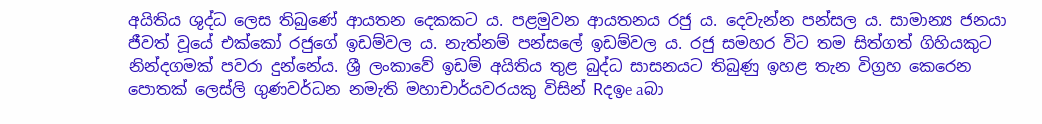අයිතිය ශුද්ධ ලෙස තිබුණේ ආයතන දෙකකට ය. පළමුවන ආයතනය රජු ය. දෙවැන්න පන්සල ය. සාමාන්‍ය ජනයා ජීවත් වූයේ එක්‌කෝ රජුගේ ඉඩම්වල ය. නැත්නම් පන්සලේ ඉඩම්වල ය. රජු සමහර විට තම සිත්ගත් ගිහියකුට නින්දගමක්‌ පවරා දුන්නේය. ශ්‍රී ලංකාවේ ඉඩම් අයිතිය තුළ බුද්ධ සාසනයට තිබුණු ඉහළ තැන විග්‍රහ කෙරෙන පොතක්‌ ලෙස්‌ලි ගුණවර්ධන නමැති මහාචාර්යවරයකු විසින් Rදඉe aබා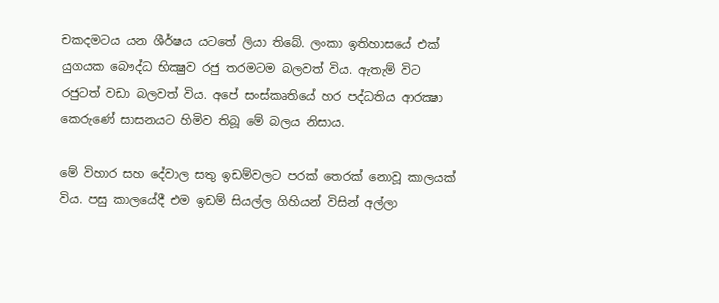චකදමටය යන ශීර්ෂය යටතේ ලියා තිබේ. ලංකා ඉතිහාසයේ එක්‌ යුගයක බෞද්ධ භික්‍ෂුව රජු තරමටම බලවත් විය. ඇතැම් විට රජුටත් වඩා බලවත් විය. අපේ සංස්‌කෘතියේ හර පද්ධතිය ආරක්‍ෂා කෙරුණේ සාසනයට හිමිව තිබූ මේ බලය නිසාය.

මේ විහාර සහ දේවාල සතු ඉඩම්වලට පරක්‌ තෙරක්‌ නොවූ කාලයක්‌ විය. පසු කාලයේදී එම ඉඩම් සියල්ල ගිහියන් විසින් අල්ලා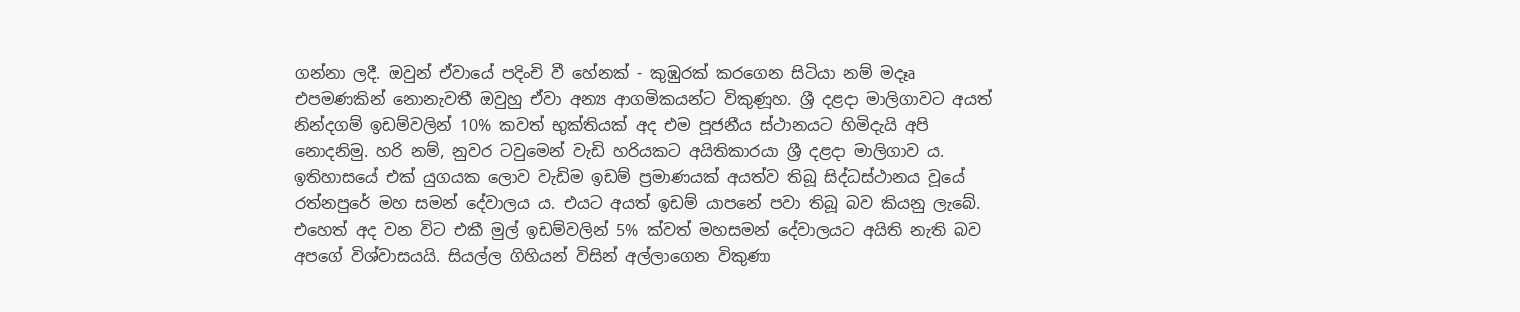ගන්නා ලදී. ඔවුන් ඒවායේ පදිංචි වී හේනක්‌ - කුඹුරක්‌ කරගෙන සිටියා නම් මදෑෘ එපමණකින් නොනැවතී ඔවුහු ඒවා අන්‍ය ආගමිකයන්ට විකුණූහ. ශ්‍රී දළදා මාලිගාවට අයත් නින්දගම් ඉඩම්වලින් 10% කවත් භුක්‌තියක්‌ අද එම පූජනීය ස්‌ථානයට හිමිදැයි අපි නොදනිමු. හරි නම්, නුවර ටවුමෙන් වැඩි හරියකට අයිතිකාරයා ශ්‍රී දළදා මාලිගාව ය. ඉතිහාසයේ එක්‌ යුගයක ලොව වැඩිම ඉඩම් ප්‍රමාණයක්‌ අයත්ව තිබූ සිද්ධස්‌ථානය වූයේ රත්නපුරේ මහ සමන් දේවාලය ය. එයට අයත් ඉඩම් යාපනේ පවා තිබූ බව කියනු ලැබේ. එහෙත් අද වන විට එකී මුල් ඉඩම්වලින් 5% ක්‌වත් මහසමන් දේවාලයට අයිති නැති බව අපගේ විශ්වාසයයි. සියල්ල ගිහියන් විසින් අල්ලාගෙන විකුණා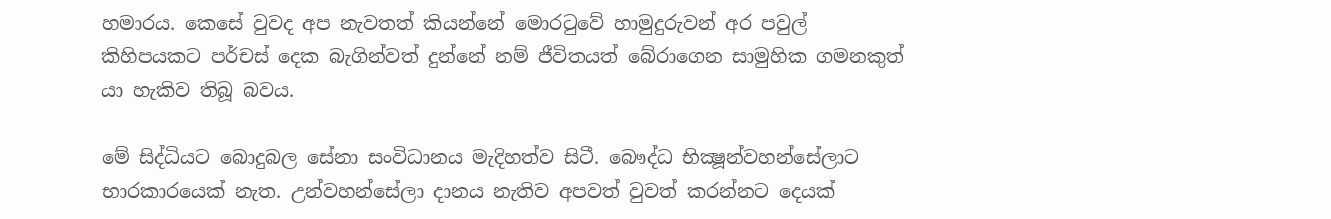හමාරය. කෙසේ වුවද අප නැවතත් කියන්නේ මොරටුවේ හාමුදුරුවන් අර පවුල් කිහිපයකට පර්චස්‌ දෙක බැගින්වත් දුන්නේ නම් ජීවිතයත් බේරාගෙන සාමුහික ගමනකුත් යා හැකිව තිබූ බවය.

මේ සිද්ධියට බොදුබල සේනා සංවිධානය මැදිහත්ව සිටී. බෞද්ධ භික්‍ෂූන්වහන්සේලාට භාරකාරයෙක්‌ නැත. උන්වහන්සේලා දානය නැතිව අපවත් වුවත් කරන්නට දෙයක්‌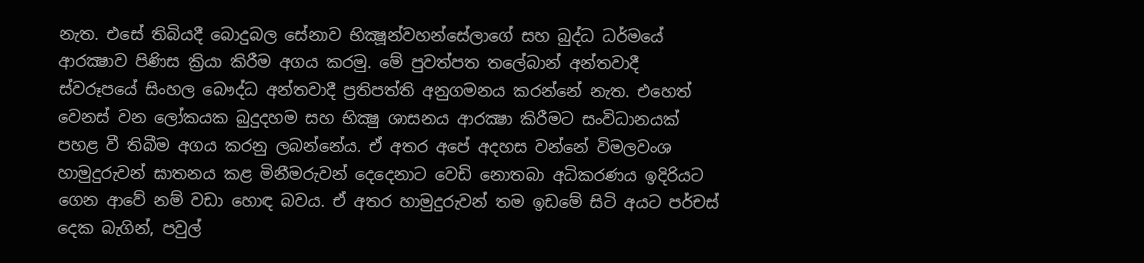නැත. එසේ තිබියදී බොදුබල සේනාව භික්‍ෂූන්වහන්සේලාගේ සහ බුද්ධ ධර්මයේ ආරක්‍ෂාව පිණිස ක්‍රියා කිරීම අගය කරමු. මේ පුවත්පත තලේබාන් අන්තවාදී ස්‌වරූපයේ සිංහල බෞද්ධ අන්තවාදී ප්‍රතිපත්ති අනුගමනය කරන්නේ නැත. එහෙත් වෙනස්‌ වන ලෝකයක බුදුදහම සහ භික්‍ෂු ශාසනය ආරක්‍ෂා කිරීමට සංවිධානයක්‌ පහළ වී තිබීම අගය කරනු ලබන්නේය. ඒ අතර අපේ අදහස වන්නේ විමලවංශ හාමුදුරුවන් ඝාතනය කළ මිනීමරුවන් දෙදෙනාට වෙඩි නොතබා අධිකරණය ඉදිරියට ගෙන ආවේ නම් වඩා හොඳ බවය. ඒ අතර හාමුදුරුවන් තම ඉඩමේ සිටි අයට පර්චස්‌ දෙක බැගින්, පවුල්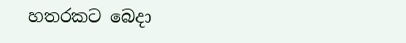හතරකට බෙදා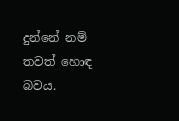දුන්නේ නම් තවත් හොඳ බවය.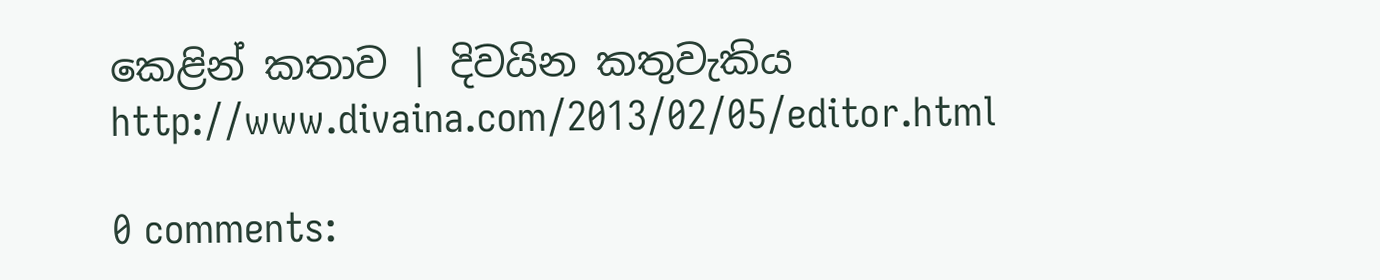කෙළින් කතාව | දිවයින කතුවැකිය
http://www.divaina.com/2013/02/05/editor.html

0 comments: